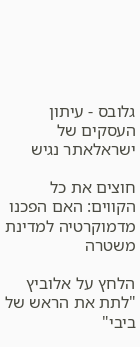גלובס - עיתון העסקים של ישראלאתר נגיש

חוצים את כל הקווים: האם הפכנו מדמוקרטיה למדינת משטרה

הלחץ על אלוביץ "לתת את הראש של ביבי"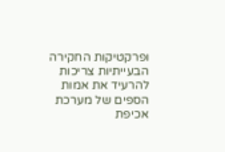ופרקטיקות החקירה הבעייתיות צריכות להרעיד את אמות הספים של מערכת אכיפת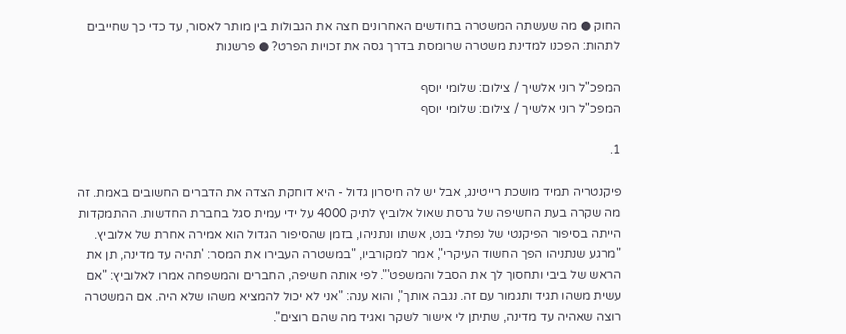החוק ● מה שעשתה המשטרה בחודשים האחרונים חצה את הגבולות בין מותר לאסור, עד כדי כך שחייבים לתהות: הפכנו למדינת משטרה שרומסת בדרך גסה את זכויות הפרט? ● פרשנות

המפכ"ל רוני אלשיך / צילום: שלומי יוסף
המפכ"ל רוני אלשיך / צילום: שלומי יוסף

1.

פיקנטריה תמיד מושכת רייטינג, אבל יש לה חיסרון גדול - היא דוחקת הצדה את הדברים החשובים באמת. זה מה שקרה בעת החשיפה של גרסת שאול אלוביץ לתיק 4000 על ידי עמית סגל בחברת החדשות. ההתמקדות הייתה בסיפור הפיקנטי של נפתלי בנט, אשתו ונתניהו, בזמן שהסיפור הגדול הוא אמירה אחרת של אלוביץ. "מרגע שנתניהו הפך החשוד העיקרי", אמר למקורביו, "במשטרה העבירו את המסר: 'תהיה עד מדינה, תן את הראש של ביבי ותחסוך לך את הסבל והמשפט'". לפי אותה חשיפה, החברים והמשפחה אמרו לאלוביץ: "אם עשית משהו תגיד ותגמור עם זה. נגבה אותך", והוא ענה: "אני לא יכול להמציא משהו שלא היה. אם המשטרה רוצה שאהיה עד מדינה, שתיתן לי אישור לשקר ואגיד מה שהם רוצים".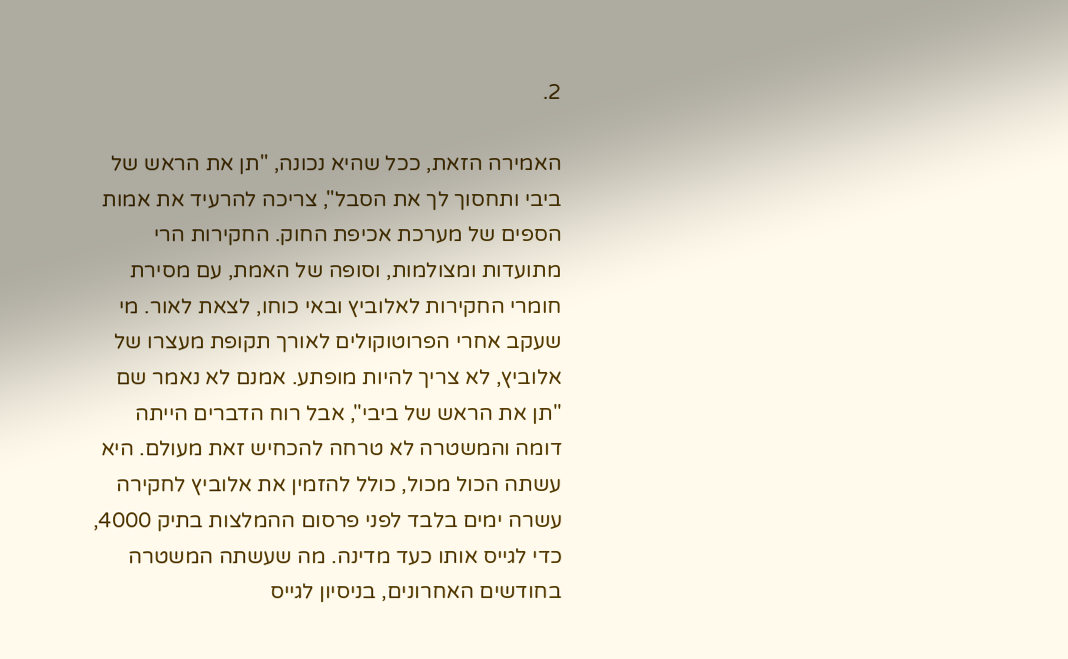2.

האמירה הזאת, ככל שהיא נכונה, "תן את הראש של ביבי ותחסוך לך את הסבל", צריכה להרעיד את אמות הספים של מערכת אכיפת החוק. החקירות הרי מתועדות ומצולמות, וסופה של האמת, עם מסירת חומרי החקירות לאלוביץ ובאי כוחו, לצאת לאור. מי שעקב אחרי הפרוטוקולים לאורך תקופת מעצרו של אלוביץ, לא צריך להיות מופתע. אמנם לא נאמר שם "תן את הראש של ביבי", אבל רוח הדברים הייתה דומה והמשטרה לא טרחה להכחיש זאת מעולם. היא עשתה הכול מכול, כולל להזמין את אלוביץ לחקירה עשרה ימים בלבד לפני פרסום ההמלצות בתיק 4000, כדי לגייס אותו כעד מדינה. מה שעשתה המשטרה בחודשים האחרונים, בניסיון לגייס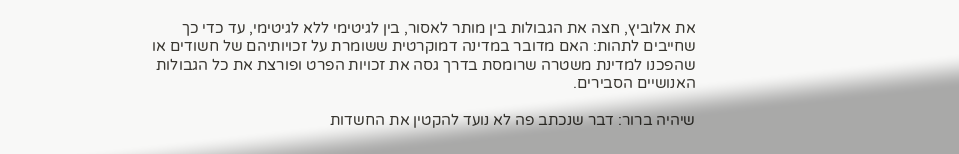את אלוביץ, חצה את הגבולות בין מותר לאסור, בין לגיטימי ללא לגיטימי, עד כדי כך שחייבים לתהות: האם מדובר במדינה דמוקרטית ששומרת על זכויותיהם של חשודים או שהפכנו למדינת משטרה שרומסת בדרך גסה את זכויות הפרט ופורצת את כל הגבולות האנושיים הסבירים.

שיהיה ברור: דבר שנכתב פה לא נועד להקטין את החשדות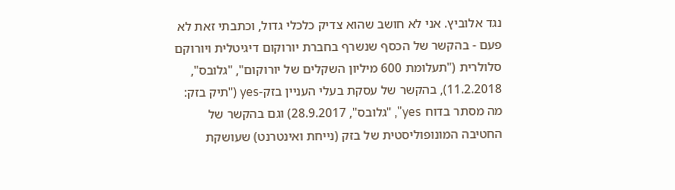נגד אלוביץ. אני לא חושב שהוא צדיק כלכלי גדול, וכתבתי זאת לא פעם - בהקשר של הכסף שנשרף בחברת יורוקום דיגיטלית ויורוקם סלולרית ("תעלומת 600 מיליון השקלים של יורוקום", "גלובס", 11.2.2018), בהקשר של עסקת בעלי העניין בזק-yes ("תיק בזק: מה מסתר בדוח yes", "גלובס", 28.9.2017) וגם בהקשר של החטיבה המונופוליסטית של בזק (נייחת ואינטרנט) שעושקת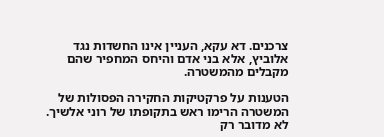צרכנים. דא עקא, העניין אינו החשדות נגד אלוביץ, אלא בני אדם והיחס המחפיר שהם מקבלים מהמשטרה.

הטענות על פרקטיקות החקירה הפסולות של המשטרה הרימו ראש בתקופתו של רוני אלשיך. לא מדובר רק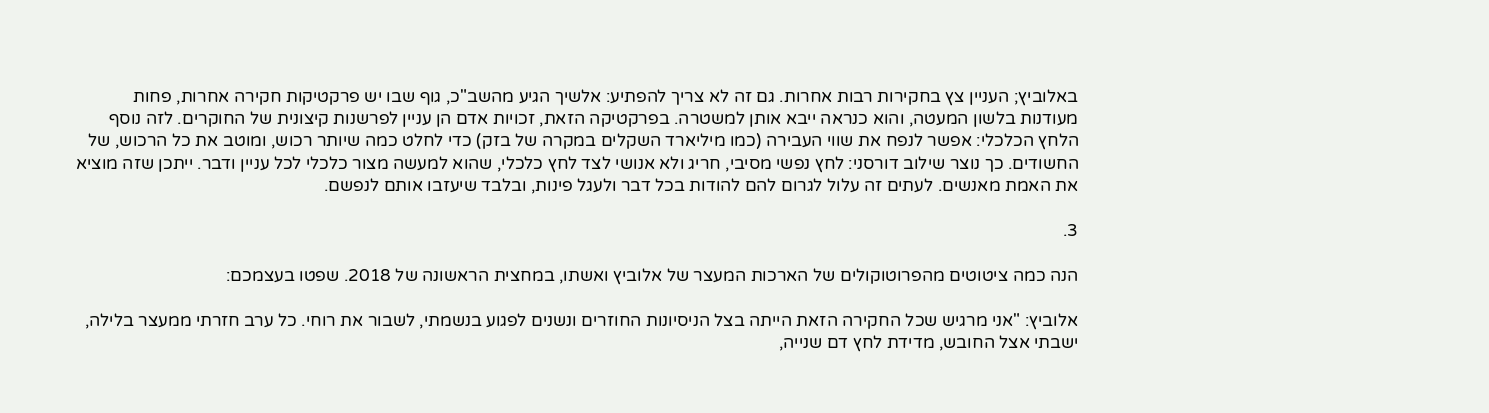באלוביץ; העניין צץ בחקירות רבות אחרות. גם זה לא צריך להפתיע: אלשיך הגיע מהשב"כ, גוף שבו יש פרקטיקות חקירה אחרות, פחות מעודנות בלשון המעטה, והוא כנראה ייבא אותן למשטרה. בפרקטיקה הזאת, זכויות אדם הן עניין לפרשנות קיצונית של החוקרים. לזה נוסף הלחץ הכלכלי: אפשר לנפח את שווי העבירה (כמו מיליארד השקלים במקרה של בזק) כדי לחלט כמה שיותר רכוש, ומוטב את כל הרכוש, של החשודים. כך נוצר שילוב דורסני: לחץ נפשי מסיבי, חריג ולא אנושי לצד לחץ כלכלי, שהוא למעשה מצור כלכלי לכל עניין ודבר. ייתכן שזה מוציא את האמת מאנשים. לעתים זה עלול לגרום להם להודות בכל דבר ולעגל פינות, ובלבד שיעזבו אותם לנפשם.

3.

הנה כמה ציטוטים מהפרוטוקולים של הארכות המעצר של אלוביץ ואשתו, במחצית הראשונה של 2018. שפטו בעצמכם:

אלוביץ: "אני מרגיש שכל החקירה הזאת הייתה בצל הניסיונות החוזרים ונשנים לפגוע בנשמתי, לשבור את רוחי. כל ערב חזרתי ממעצר בלילה, ישבתי אצל החובש, מדידת לחץ דם שנייה,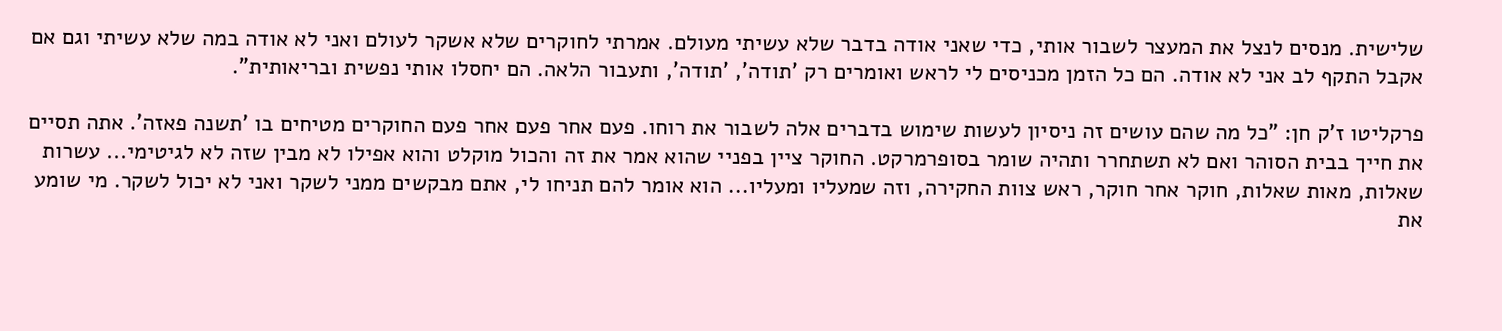שלישית. מנסים לנצל את המעצר לשבור אותי, כדי שאני אודה בדבר שלא עשיתי מעולם. אמרתי לחוקרים שלא אשקר לעולם ואני לא אודה במה שלא עשיתי וגם אם אקבל התקף לב אני לא אודה. הם כל הזמן מכניסים לי לראש ואומרים רק 'תודה', 'תודה', ותעבור הלאה. הם יחסלו אותי נפשית ובריאותית".

פרקליטו ז'ק חן: "כל מה שהם עושים זה ניסיון לעשות שימוש בדברים אלה לשבור את רוחו. פעם אחר פעם אחר פעם החוקרים מטיחים בו 'תשנה פאזה'. אתה תסיים את חייך בבית הסוהר ואם לא תשתחרר ותהיה שומר בסופרמרקט. החוקר ציין בפניי שהוא אמר את זה והכול מוקלט והוא אפילו לא מבין שזה לא לגיטימי... עשרות שאלות, מאות שאלות, חוקר אחר חוקר, ראש צוות החקירה, וזה שמעליו ומעליו... הוא אומר להם תניחו לי, אתם מבקשים ממני לשקר ואני לא יכול לשקר. מי שומע את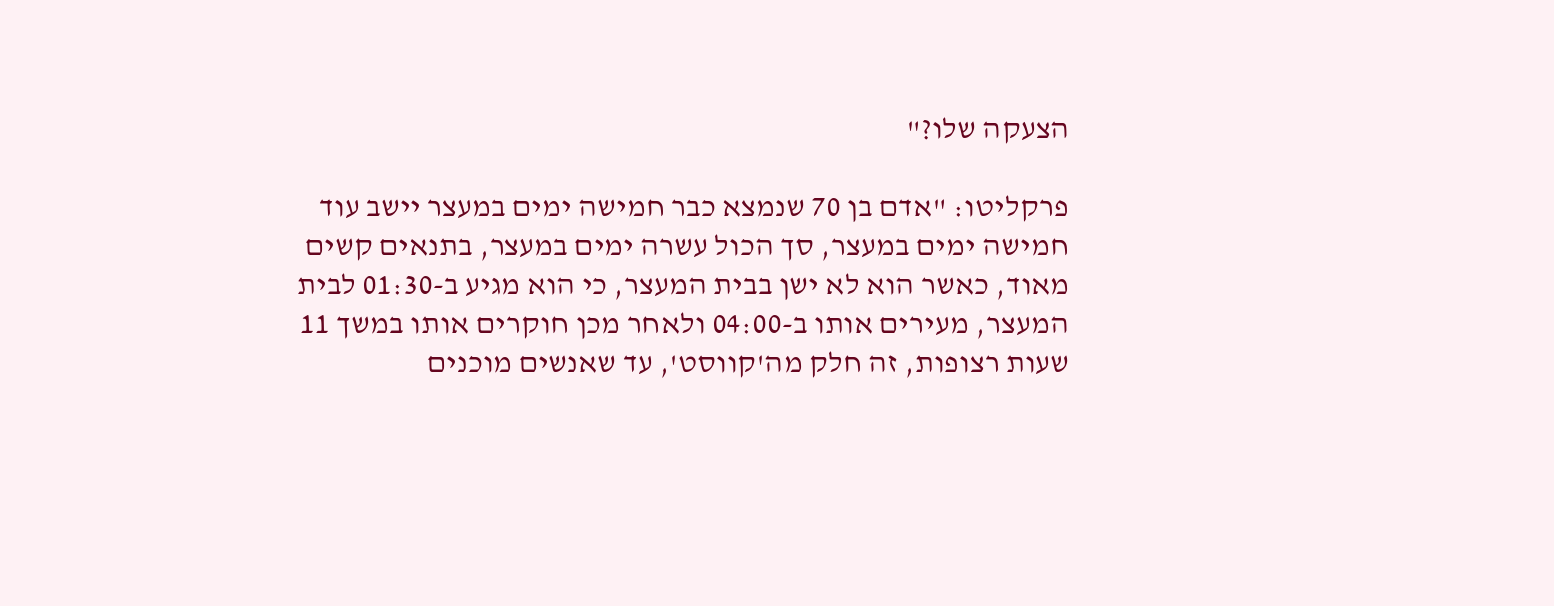הצעקה שלו?"

פרקליטו: "אדם בן 70 שנמצא כבר חמישה ימים במעצר יישב עוד חמישה ימים במעצר, סך הכול עשרה ימים במעצר, בתנאים קשים מאוד, כאשר הוא לא ישן בבית המעצר, כי הוא מגיע ב-01:30 לבית המעצר, מעירים אותו ב-04:00 ולאחר מכן חוקרים אותו במשך 11 שעות רצופות, זה חלק מה'קווסט', עד שאנשים מוכנים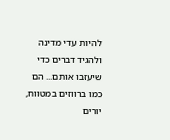להיות עדי מדינה ולהגיד דברים כדי שיעזבו אותם... הם כמו ברווזים במטווח, יורים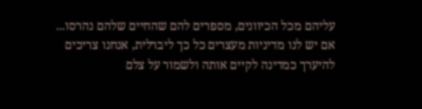עליהם מכל הכיוונים, מספרים להם שהחיים שלהם נהרסו... אם יש לנו מדיניות מעצרים כל כך ליברלית, אנחנו צריכים להיערך כמדינה לקיים אותה ולשמור על צלם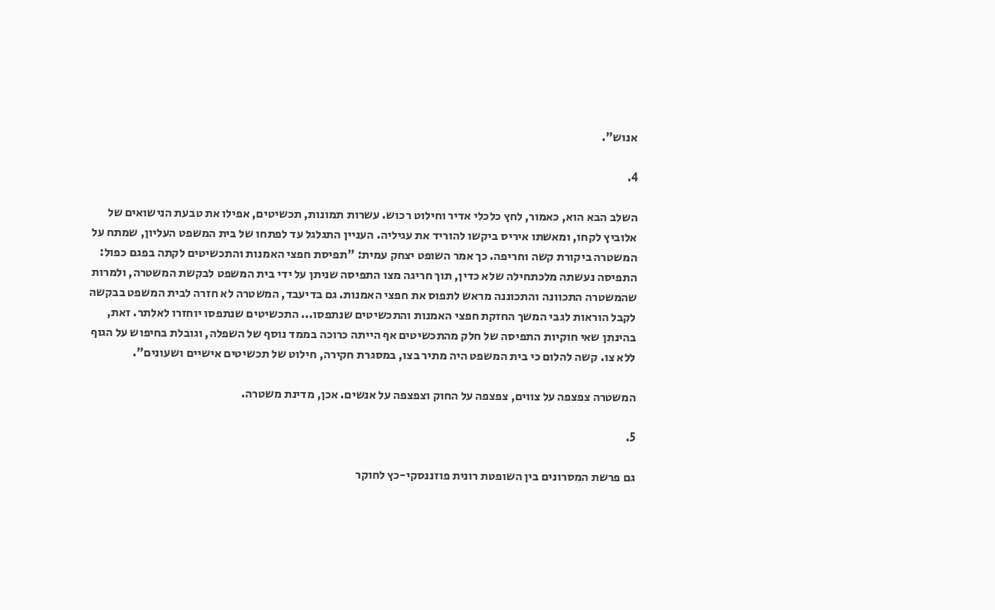אנוש".

4.

השלב הבא הוא, כאמור, לחץ כלכלי אדיר וחילוט רכוש. עשרות תמונות, תכשיטים, אפילו את טבעת הנישואים של אלוביץ לקחו, ומאשתו איריס ביקשו להוריד את עגיליה. העניין התגלגל עד לפתחו של בית המשפט העליון, שמתח על המשטרה ביקורת קשה וחריפה. כך אמר השופט יצחק עמית: "תפיסת חפצי האמנות והתכשיטים לקתה בפגם כפול: התפיסה נעשתה מלכתחילה שלא כדין, תוך חריגה מצו התפיסה שניתן על ידי בית המשפט לבקשת המשטרה, ולמרות שהמשטרה התכוונה והתכוננה מראש לתפוס את חפצי האמנות. גם בדיעבד, המשטרה לא חזרה לבית המשפט בבקשה לקבל הוראות לגבי המשך החזקת חפצי האמנות והתכשיטים שנתפסו... התכשיטים שנתפסו יוחזרו לאלתר. זאת, בהינתן שאי חוקיות התפיסה של חלק מהתכשיטים אף הייתה כרוכה בממד נוסף של השפלה, וגובלת בחיפוש על הגוף ללא צו. קשה להלום כי בית המשפט היה מתיר בצו, במסגרת חקירה, חילוט של תכשיטים אישיים ושעונים".

המשטרה צפצפה על צווים, צפצפה על החוק וצפצפה על אנשים. אכן, מדינת משטרה.

5.

גם פרשת המסרונים בין השופטת רונית פוזננסקי-כץ לחוקר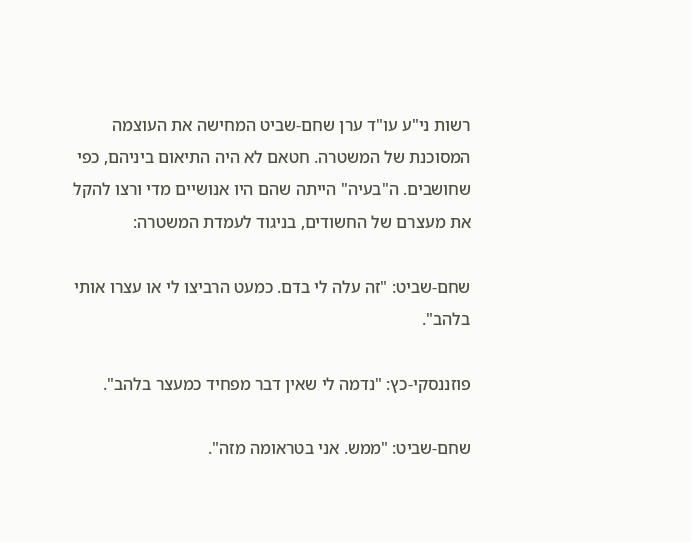רשות ני"ע עו"ד ערן שחם-שביט המחישה את העוצמה המסוכנת של המשטרה. חטאם לא היה התיאום ביניהם, כפי שחושבים. ה"בעיה" הייתה שהם היו אנושיים מדי ורצו להקל את מעצרם של החשודים, בניגוד לעמדת המשטרה:

שחם-שביט: "זה עלה לי בדם. כמעט הרביצו לי או עצרו אותי בלהב".

פוזננסקי-כץ: "נדמה לי שאין דבר מפחיד כמעצר בלהב".

שחם-שביט: "ממש. אני בטראומה מזה".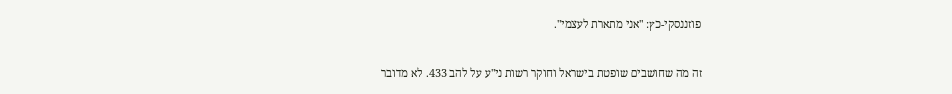פוזננסקי-כץ: "אני מתארת לעצמי".

זה מה שחושבים שופטת בישראל וחוקר רשות ני"ע על להב 433. לא מדובר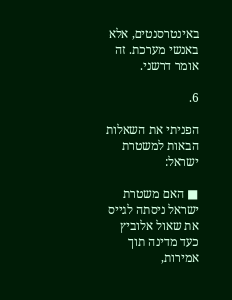באינטרסנטים, אלא באנשי מערכת. זה אומר דרשני.

6.

הפניתי את השאלות הבאות למשטרת ישראל:

■ האם משטרת ישראל ניסתה לגייס את שאול אלוביץ כעד מדינה תוך אמירות,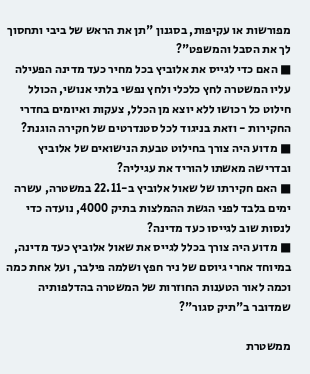מפורשות או עקיפות, בסגנון "תן את הראש של ביבי ותחסוך לך את הסבל והמשפט"?
■ האם כדי לגייס את אלוביץ בכל מחיר כעד מדינה הפעילה עליו המשטרה לחץ כלכלי ולחץ נפשי בלתי אנושי, הכולל חילוט כל רכושו ללא יוצא מן הכלל, צעקות ואיומים בחדרי החקירות - וזאת בניגוד לכל סטנדרטים של חקירה הוגנת?
■ מדוע היה צורך בחילוט טבעת הנישואים של אלוביץ ובדרישה מאשתו להוריד את עגיליה?
■ האם חקירתו של שאול אלוביץ ב-22.11 במשטרה, עשרה ימים בלבד לפני הגשת ההמלצות בתיק 4000, נועדה כדי לנסות שוב לגייסו כעד מדינה?
■ מדוע היה צורך בכלל לגייס את שאול אלוביץ כעד מדינה, במיוחד אחרי גיוסם של ניר חפץ ושלמה פילבר, ועל אחת כמה וכמה לאור הטענות החוזרות של המשטרה בהדלפותיה שמדובר ב"תיק סגור"?

ממשטרת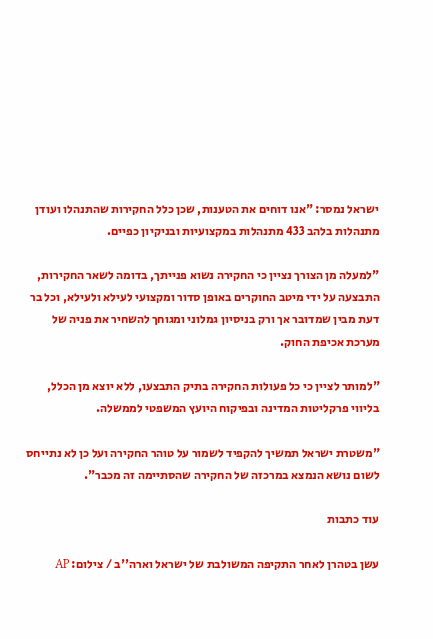ישראל נמסר: "אנו דוחים את הטענות, שכן כלל החקירות שהתנהלו ועודן מתנהלות בלהב 433 מתנהלות במקצועיות ובניקיון כפיים.

"למעלה מן הצורך נציין כי החקירה נשוא פנייתך, בדומה לשאר החקירות, התבצעה על ידי מיטב החוקרים באופן סדור ומקצועי לעילא ולעילא, וכל בר דעת מבין שמדובר אך ורק בניסיון גמלוני ומגוחך להשחיר את פניה של מערכת אכיפת החוק.

"למותר לציין כי כל פעולות החקירה בתיק התבצעו, ללא יוצא מן הכלל, בליווי פרקליטות המדינה ובפיקוח היועץ המשפטי לממשלה.

"משטרת ישראל תמשיך להקפיד לשמור על טוהר החקירה ועל כן לא נתייחס לשום נושא הנמצא במרכזה של החקירה שהסתיימה זה מכבר".

עוד כתבות

עשן בטהרן לאחר התקיפה המשולבת של ישראל וארה''ב / צילום: AP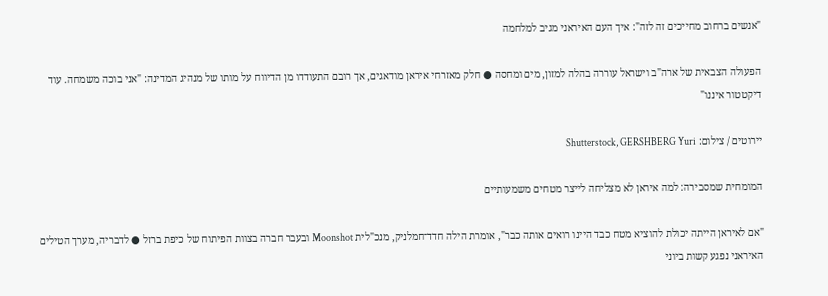"אנשים ברחוב מחייכים זה לזה": איך העם האיראני מגיב למלחמה

הפעולה הצבאית של ארה"ב וישראל עוררה בהלה למזון, מים ומחסה ● חלק מאזרחי איראן מודאגים, אך רובם התעודדו מן הדיווח על מותו של מנהיג המדינה: "אני בוכה משמחה. עוד דיקטטור איננו"

יירוטים / צילום: Shutterstock, GERSHBERG Yuri

המומחית שמסבירה: למה איראן לא מצליחה לייצר מטחים משמעותיים

"אם לאיראן הייתה יכולת להוציא מטח כבד היינו רואים אותה כבר", אומרת הילה חדד־חמלניק, מנכ"לית Moonshot ובעבר חברה בצוות הפיתוח של כיפת ברזל ● לדבריה, מערך הטילים האיראני נפגע קשות ביוני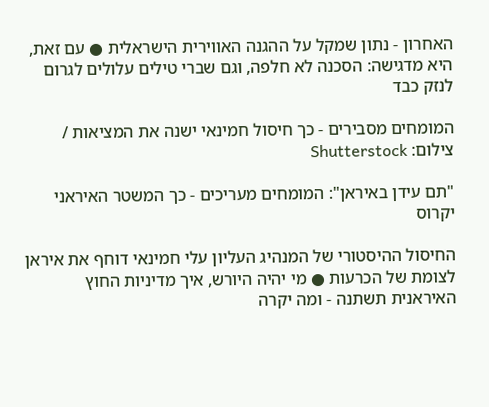האחרון - נתון שמקל על ההגנה האווירית הישראלית ● עם זאת, היא מדגישה: הסכנה לא חלפה, וגם שברי טילים עלולים לגרום לנזק כבד

המומחים מסבירים - כך חיסול חמינאי ישנה את המציאות / צילום: Shutterstock

"תם עידן באיראן": המומחים מעריכים - כך המשטר האיראני יקרוס

החיסול ההיסטורי של המנהיג העליון עלי חמינאי דוחף את איראן לצומת של הכרעות ● מי יהיה היורש, איך מדיניות החוץ האיראנית תשתנה - ומה יקרה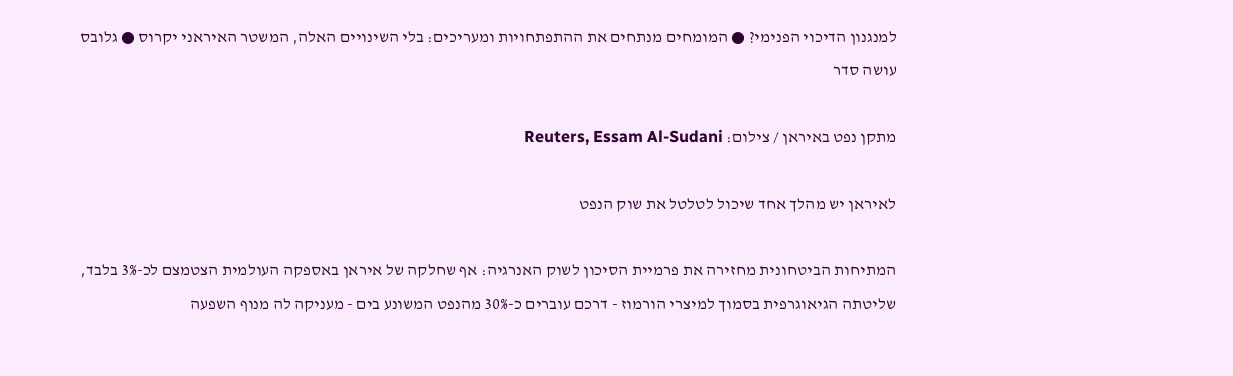למנגנון הדיכוי הפנימי? ● המומחים מנתחים את ההתפתחויות ומעריכים: בלי השינויים האלה, המשטר האיראני יקרוס ● גלובס עושה סדר

מתקן נפט באיראן / צילום: Reuters, Essam Al-Sudani

לאיראן יש מהלך אחד שיכול לטלטל את שוק הנפט

המתיחות הביטחונית מחזירה את פרמיית הסיכון לשוק האנרגיה: אף שחלקה של איראן באספקה העולמית הצטמצם לכ-3% בלבד, שליטתה הגיאוגרפית בסמוך למיצרי הורמוז - דרכם עוברים כ-30% מהנפט המשונע בים - מעניקה לה מנוף השפעה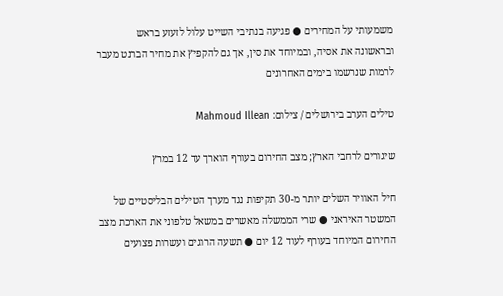משמעותי על המחירים ● פגיעה בנתיבי השייט עלול לזעזע בראש ובראשונה את אסיה, ובמיוחד את סין, אך גם להקפיץ את מחיר הברנט מעבר לרמות שנרשמו בימים האחרונים

טילים הערב בירושלים / צילום: Mahmoud Illean

שיגורים לרחבי הארץ; מצב החירום בעורף הוארך עד 12 במרץ

חיל האוויר השלים יותר מ-30 תקיפות נגד מערך הטילים הבליסטיים של המשטר האיראני ● שרי הממשלה מאשרים במשאל טלפוני את הארכת מצב החירום המיוחד בעורף לעוד 12 יום ● תשעה הרוגים ועשרות פצועים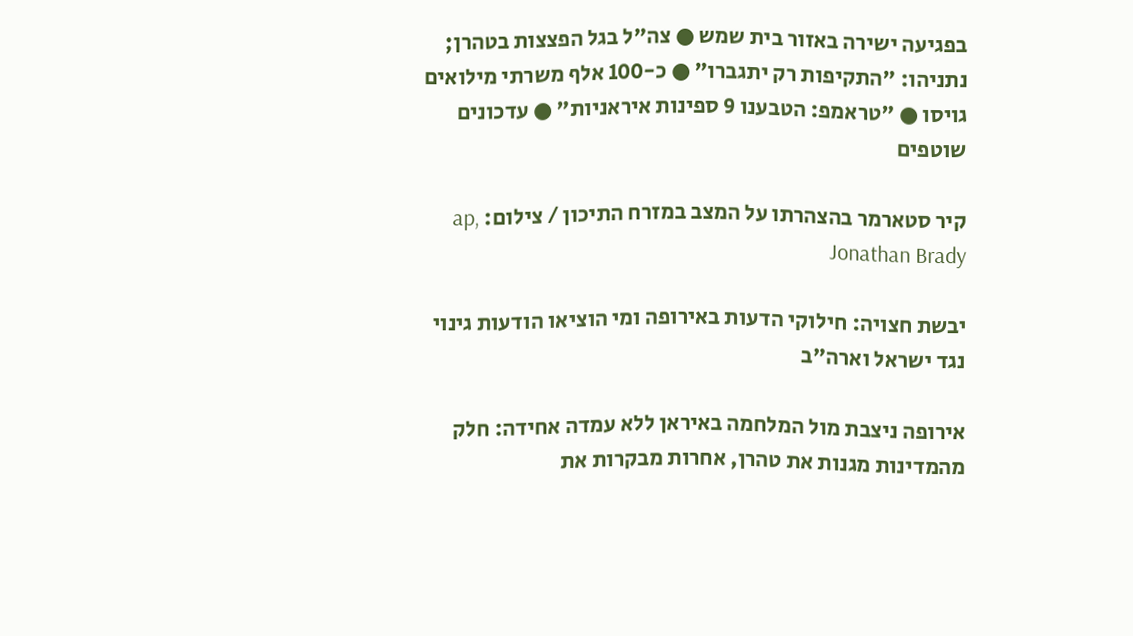בפגיעה ישירה באזור בית שמש ● צה"ל בגל הפצצות בטהרן; נתניהו: "התקיפות רק יתגברו" ● כ-100 אלף משרתי מילואים גויסו ● "טראמפ: הטבענו 9 ספינות איראניות" ● עדכונים שוטפים

קיר סטארמר בהצהרתו על המצב במזרח התיכון / צילום: ap, Jonathan Brady

יבשת חצויה: חילוקי הדעות באירופה ומי הוציאו הודעות גינוי נגד ישראל וארה"ב

אירופה ניצבת מול המלחמה באיראן ללא עמדה אחידה: חלק מהמדינות מגנות את טהרן, אחרות מבקרות את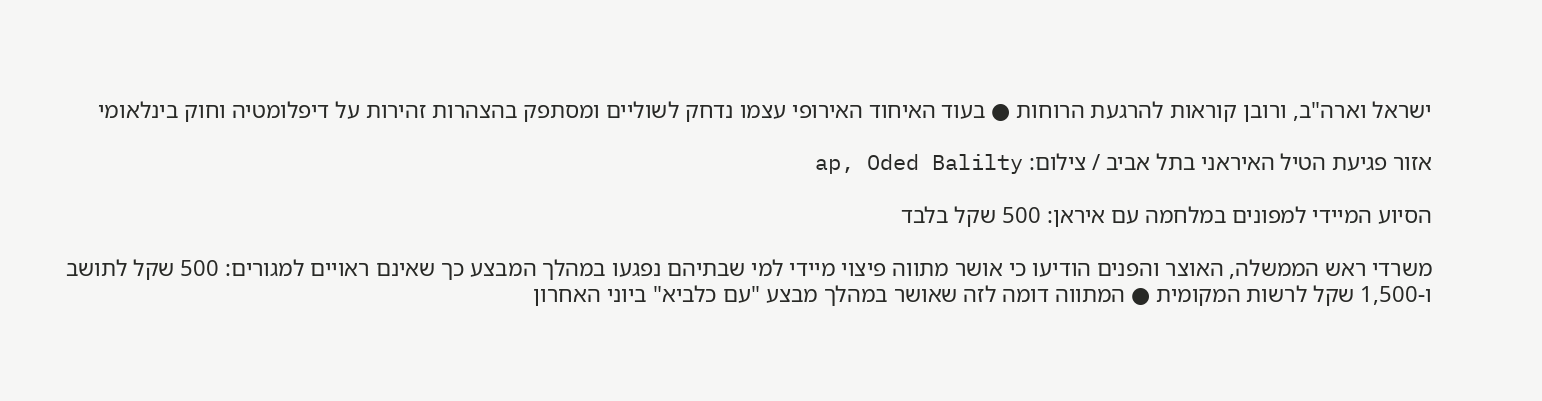ישראל וארה"ב, ורובן קוראות להרגעת הרוחות ● בעוד האיחוד האירופי עצמו נדחק לשוליים ומסתפק בהצהרות זהירות על דיפלומטיה וחוק בינלאומי

אזור פגיעת הטיל האיראני בתל אביב / צילום: ap, Oded Balilty

הסיוע המיידי למפונים במלחמה עם איראן: 500 שקל בלבד

משרדי ראש הממשלה, האוצר והפנים הודיעו כי אושר מתווה פיצוי מיידי למי שבתיהם נפגעו במהלך המבצע כך שאינם ראויים למגורים: 500 שקל לתושב ו-1,500 שקל לרשות המקומית ● המתווה דומה לזה שאושר במהלך מבצע "עם כלביא" ביוני האחרון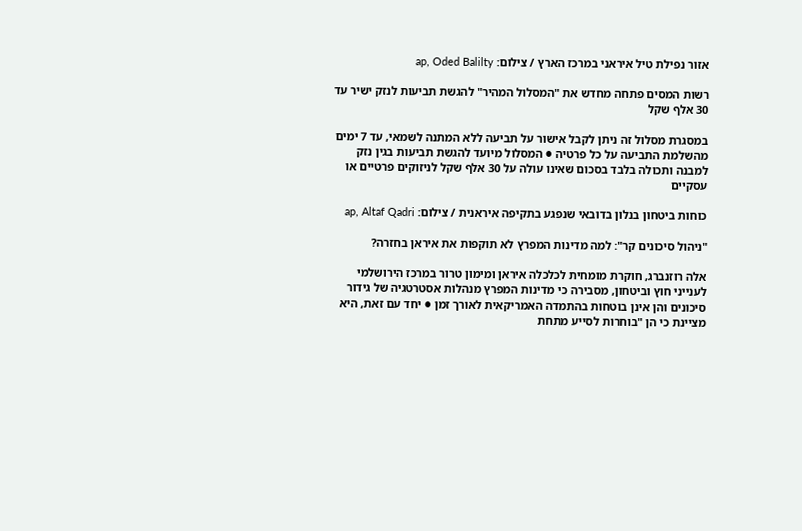אזור נפילת טיל איראני במרכז הארץ / צילום: ap, Oded Balilty

רשות המסים פתחה מחדש את "המסלול המהיר" להגשת תביעות לנזק ישיר עד 30 אלף שקל

במסגרת מסלול זה ניתן לקבל אישור על תביעה ללא המתנה לשמאי, עד 7 ימים מהשלמת התביעה על כל פרטיה ● המסלול מיועד להגשת תביעות בגין נזק למבנה ותכולה בלבד בסכום שאינו עולה על 30 אלף שקל לניזוקים פרטיים או עסקיים

כוחות ביטחון בנלון בדובאי שנפגע בתקיפה איראנית / צילום: ap, Altaf Qadri

"ניהול סיכונים קר": למה מדינות המפרץ לא תוקפות את איראן בחזרה?

אלה רוזנברג, חוקרת מומחית לכלכלה איראן ומימון טרור במרכז הירושלמי לענייני חוץ וביטחון, מסבירה כי מדינות המפרץ מנהלות אסטרטגיה של גידור סיכונים והן אינן בוטחות בהתמדה האמריקאית לאורך זמן ● יחד עם זאת, היא מציינת כי הן "בוחרות לסייע מתחת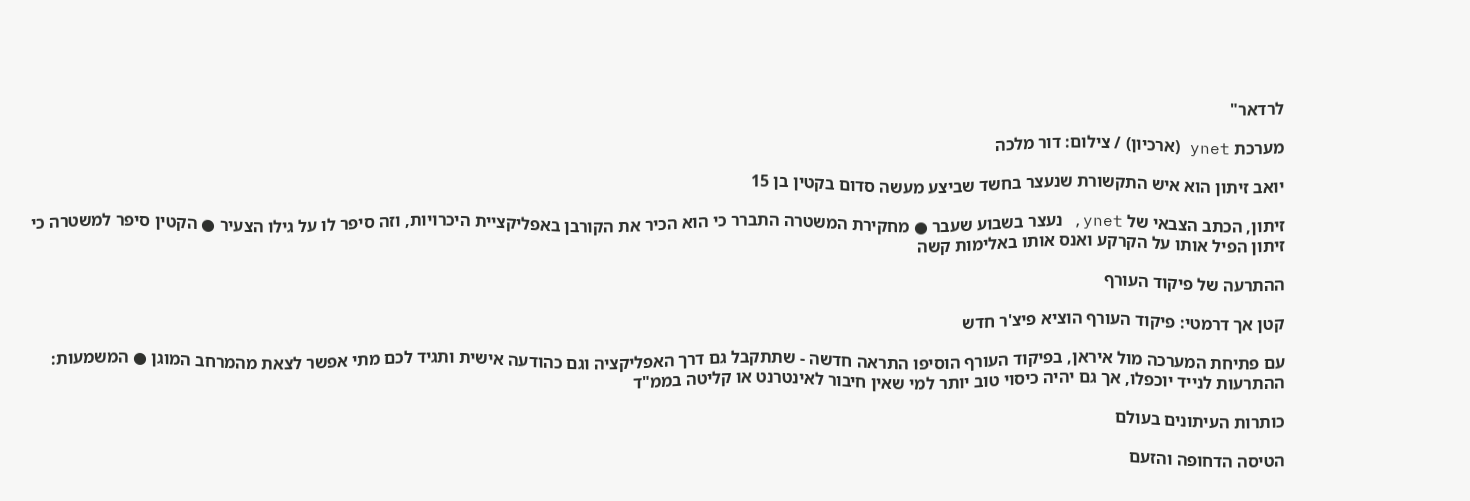לרדאר"

מערכת ynet (ארכיון) / צילום: דור מלכה

יואב זיתון הוא איש התקשורת שנעצר בחשד שביצע מעשה סדום בקטין בן 15

זיתון, הכתב הצבאי של ynet, נעצר בשבוע שעבר ● מחקירת המשטרה התברר כי הוא הכיר את הקורבן באפליקציית היכרויות, וזה סיפר לו על גילו הצעיר ● הקטין סיפר למשטרה כי זיתון הפיל אותו על הקרקע ואנס אותו באלימות קשה

ההתרעה של פיקוד העורף

קטן אך דרמטי: פיקוד העורף הוציא פיצ'ר חדש

עם פתיחת המערכה מול איראן, בפיקוד העורף הוסיפו התראה חדשה - שתתקבל גם דרך האפליקציה וגם כהודעה אישית ותגיד לכם מתי אפשר לצאת מהמרחב המוגן ● המשמעות: ההתרעות לנייד יוכפלו, אך גם יהיה כיסוי טוב יותר למי שאין חיבור לאינטרנט או קליטה בממ"ד

כותרות העיתונים בעולם

הטיסה הדחופה והזעם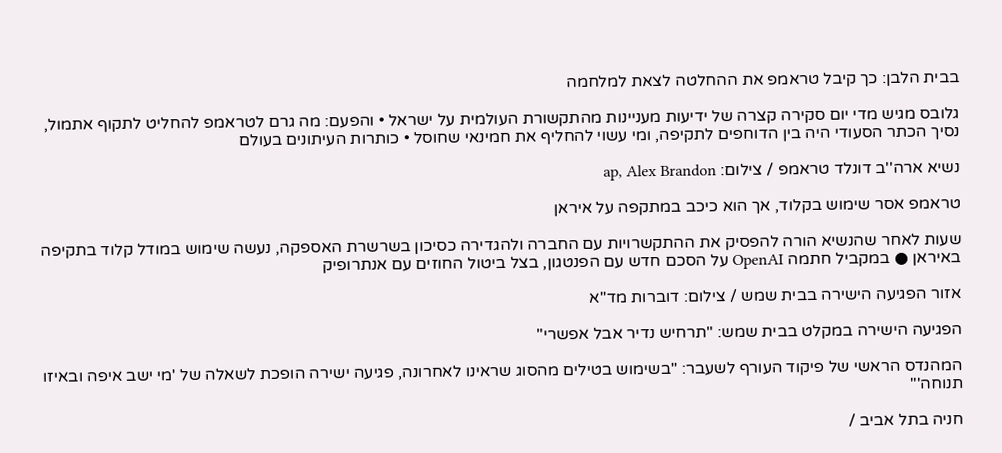בבית הלבן: כך קיבל טראמפ את ההחלטה לצאת למלחמה

גלובס מגיש מדי יום סקירה קצרה של ידיעות מעניינות מהתקשורת העולמית על ישראל • והפעם: מה גרם לטראמפ להחליט לתקוף אתמול, נסיך הכתר הסעודי היה בין הדוחפים לתקיפה, ומי עשוי להחליף את חמינאי שחוסל • כותרות העיתונים בעולם

נשיא ארה''ב דונלד טראמפ / צילום: ap, Alex Brandon

טראמפ אסר שימוש בקלוד, אך הוא כיכב במתקפה על איראן

שעות לאחר שהנשיא הורה להפסיק את ההתקשרויות עם החברה ולהגדירה כסיכון בשרשרת האספקה, נעשה שימוש במודל קלוד בתקיפה באיראן ● במקביל חתמה OpenAI על הסכם חדש עם הפנטגון, בצל ביטול החוזים עם אנתרופיק

אזור הפגיעה הישירה בבית שמש / צילום: דוברות מד''א

הפגיעה הישירה במקלט בבית שמש: "תרחיש נדיר אבל אפשרי"

המהנדס הראשי של פיקוד העורף לשעבר: "בשימוש בטילים מהסוג שראינו לאחרונה, פגיעה ישירה הופכת לשאלה של 'מי ישב איפה ובאיזו תנוחה'"

חניה בתל אביב /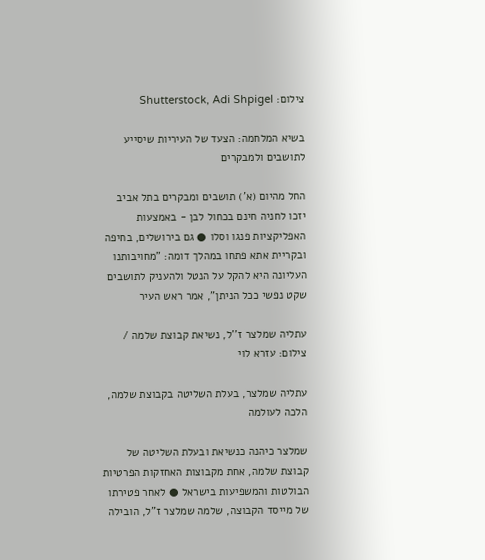צילום: Shutterstock, Adi Shpigel

בשיא המלחמה: הצעד של העיריות שיסייע לתושבים ולמבקרים

החל מהיום (א') תושבים ומבקרים בתל אביב יזכו לחניה חינם בכחול לבן - באמצעות האפליקציות פנגו וסלו ● גם בירושלים, בחיפה ובקריית אתא פתחו במהלך דומה: "מחויבותנו העליונה היא להקל על הנטל ולהעניק לתושבים שקט נפשי ככל הניתן", אמר ראש העיר

עתליה שמלצר ז''ל, נשיאת קבוצת שלמה / צילום: עזרא לוי

עתליה שמלצר, בעלת השליטה בקבוצת שלמה, הלכה לעולמה

שמלצר כיהנה כנשיאת ובעלת השליטה של קבוצת שלמה, אחת מקבוצות האחזקות הפרטיות הבולטות והמשפיעות בישראל ● לאחר פטירתו של מייסד הקבוצה, שלמה שמלצר ז"ל, הובילה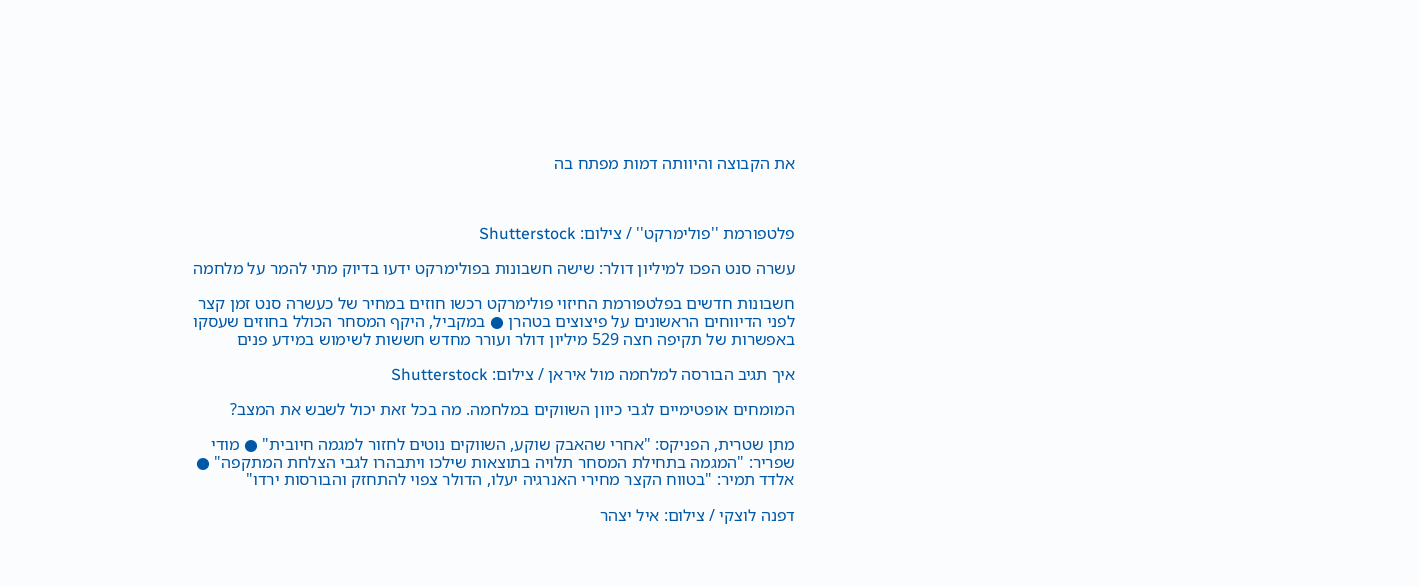את הקבוצה והיוותה דמות מפתח בה



פלטפורמת ''פולימרקט'' / צילום: Shutterstock

עשרה סנט הפכו למיליון דולר: שישה חשבונות בפולימרקט ידעו בדיוק מתי להמר על מלחמה

חשבונות חדשים בפלטפורמת החיזוי פולימרקט רכשו חוזים במחיר של כעשרה סנט זמן קצר לפני הדיווחים הראשונים על פיצוצים בטהרן ● במקביל, היקף המסחר הכולל בחוזים שעסקו באפשרות של תקיפה חצה 529 מיליון דולר ועורר מחדש חששות לשימוש במידע פנים

איך תגיב הבורסה למלחמה מול איראן / צילום: Shutterstock

המומחים אופטימיים לגבי כיוון השווקים במלחמה. מה בכל זאת יכול לשבש את המצב?

מתן שטרית, הפניקס: "אחרי שהאבק שוקע, השווקים נוטים לחזור למגמה חיובית" ● מודי שפריר: "המגמה בתחילת המסחר תלויה בתוצאות שילכו ויתבהרו לגבי הצלחת המתקפה" ● אלדד תמיר: "בטווח הקצר מחירי האנרגיה יעלו, הדולר צפוי להתחזק והבורסות ירדו"

דפנה לוצקי / צילום: איל יצהר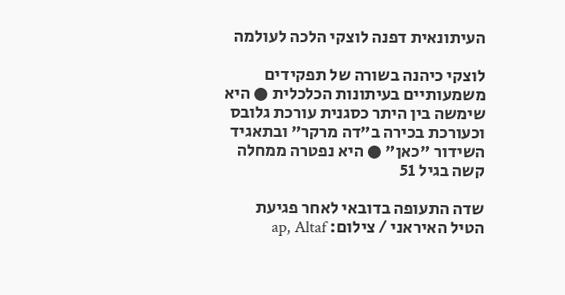העיתונאית דפנה לוצקי הלכה לעולמה

לוצקי כיהנה בשורה של תפקידים משמעותיים בעיתונות הכלכלית ● היא שימשה בין היתר כסגנית עורכת גלובס וכעורכת בכירה ב"דה מרקר" ובתאגיד השידור "כאן" ● היא נפטרה ממחלה קשה בגיל 51

שדה התעופה בדובאי לאחר פגיעת הטיל האיראני / צילום: ap, Altaf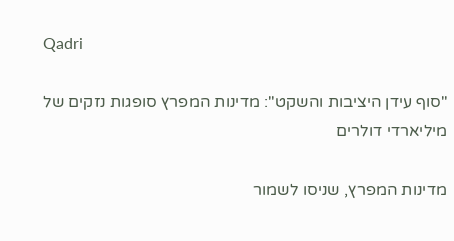Qadri

"סוף עידן היציבות והשקט": מדינות המפרץ סופגות נזקים של מיליארדי דולרים

מדינות המפרץ, שניסו לשמור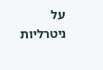על ניטרליות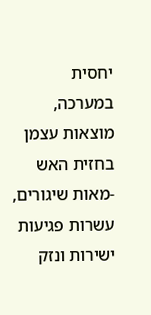יחסית במערכה, מוצאות עצמן בחזית האש -מאות שיגורים, עשרות פגיעות ישירות ונזק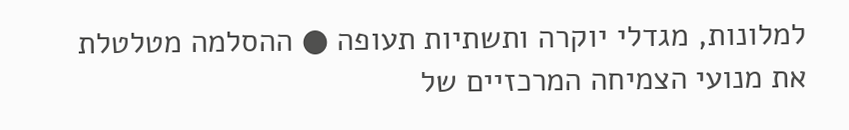למלונות, מגדלי יוקרה ותשתיות תעופה ● ההסלמה מטלטלת את מנועי הצמיחה המרכזיים של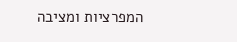המפרציות ומציבה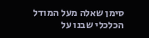סימן שאלה מעל המודל הכלכלי שבנו על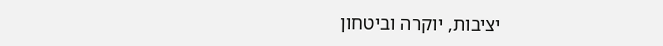יציבות, יוקרה וביטחון